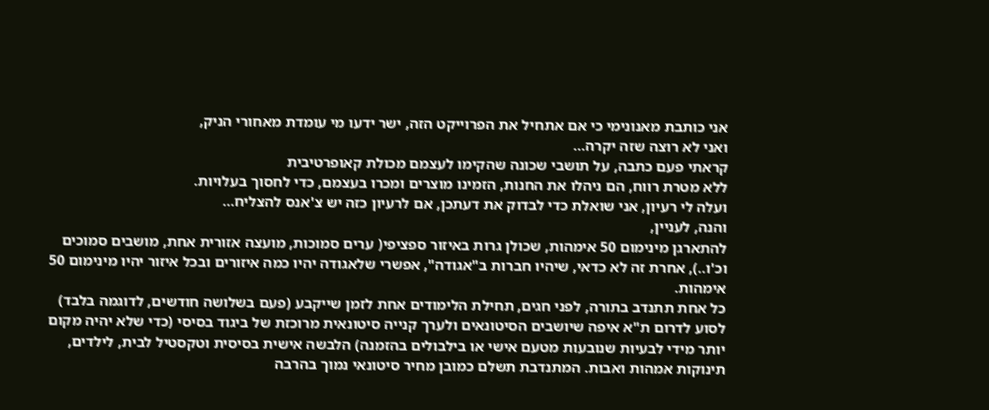אני כותבת מאנונימי כי אם אתחיל את הפרוייקט הזה, ישר ידעו מי עומדת מאחורי הניק,
ואני לא רוצה שזה יקרה...
קראתי פעם כתבה, על תושבי שכונה שהקימו לעצמם מכולת קאופרטיבית
ללא מטרת רווח, הם ניהלו את החנות, הזמינו מוצרים ומכרו בעצמם, כדי לחסוך בעלויות.
ועלה לי רעיון, אני שואלת כדי לבדוק את דעתכן, אם לרעיון כזה יש צ'אנס להצליח...
והנה, לעניין,
להתארגן מינימום 50 אימהות, שכולן גרות באיזור ספציפי( ערים סמוכות, מועצה אזורית אחת, מושבים סמוכים וכ'ו..), אחרת זה לא כדאי, שיהיו חברות ב"אגודה", אפשרי שלאגודה יהיו כמה איזורים ובכל איזור יהיו מינימום 50 אימהות.
כל אחת תתנדב בתורה, לפני חגים, תחילת הלימודים אחת לזמן שייקבע (פעם בשלושה חודשים, לדוגמה בלבד)
לסוע לדרום ת"א איפה שיושבים הסיטונאים ולערך קנייה סיטונאית מרוכזת של ביגוד בסיסי (כדי שלא יהיה מקום יותר מידי לבעיות שנובעות מטעם אישי או בילבולים בהזמנה) הלבשה אישית בסיסית וטקסטיל לבית, לילדים, תינוקות אמהות ואבות. המתנדבת תשלם כמובן מחיר סיטונאי נמוך בהרבה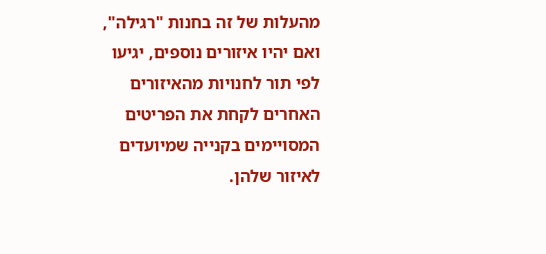מהעלות של זה בחנות "רגילה", ואם יהיו איזורים נוספים, יגיעו לפי תור לחנויות מהאיזורים האחרים לקחת את הפריטים המסויימים בקנייה שמיועדים לאיזור שלהן.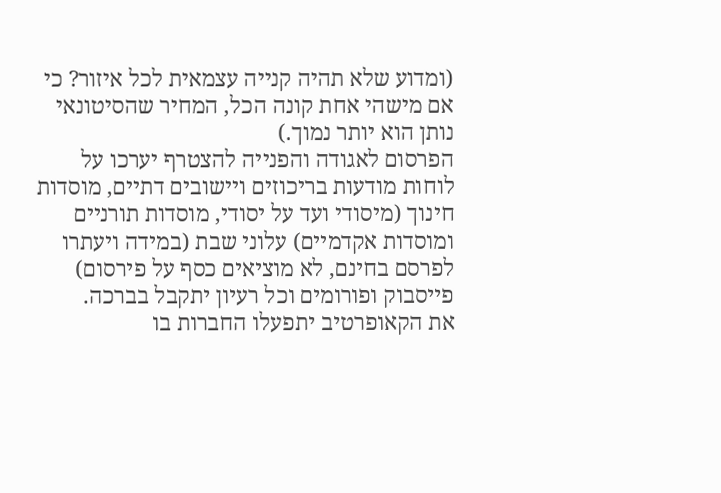(ומדוע שלא תהיה קנייה עצמאית לכל איזור? כי אם מישהי אחת קונה הכל, המחיר שהסיטונאי נותן הוא יותר נמוך.)
הפרסום לאגודה והפנייה להצטרף יערכו על לוחות מודעות בריכוזים ויישובים דתיים, מוסדות חינוך (מיסודי ועד על יסודי, מוסדות תורניים ומוסדות אקדמיים) עלוני שבת (במידה ויעתרו לפרסם בחינם, לא מוציאים כסף על פירסום) פייסבוק ופורומים וכל רעיון יתקבל בברכה.
את הקאופרטיב יתפעלו החברות בו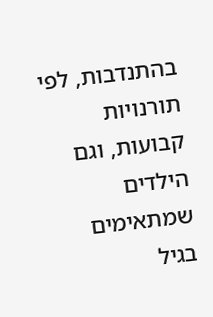בהתנדבות, לפי תורנויות קבועות, וגם הילדים שמתאימים בגיל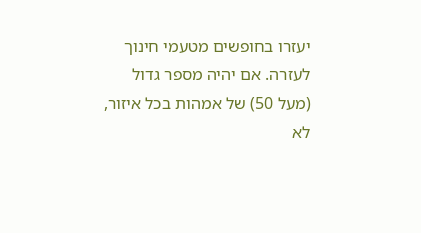יעזרו בחופשים מטעמי חינוך לעזרה. אם יהיה מספר גדול (מעל 50) של אמהות בכל איזור, לא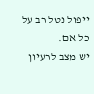ייפול נטל רב על כל אם.
יש מצב לרעיון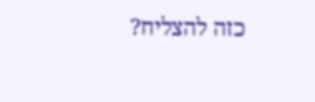כזה להצליח?